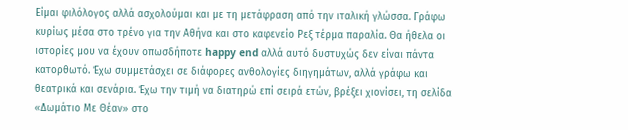Eίμαι φιλόλογος αλλά ασχολούμαι και με τη μετάφραση από την ιταλική γλώσσα. Γράφω κυρίως μέσα στο τρένο για την Αθήνα και στο καφενείο Ρεξ τέρμα παραλία. Θα ήθελα οι ιστορίες μου να έχουν οπωσδήποτε happy end αλλά αυτό δυστυχώς δεν είναι πάντα κατορθωτό. Έχω συμμετάσχει σε διάφορες ανθολογίες διηγημάτων, αλλά γράφω και θεατρικά και σενάρια. Έχω την τιμή να διατηρώ επί σειρά ετών, βρέξει χιονίσει, τη σελίδα «Δωμάτιο Με Θέαν» στο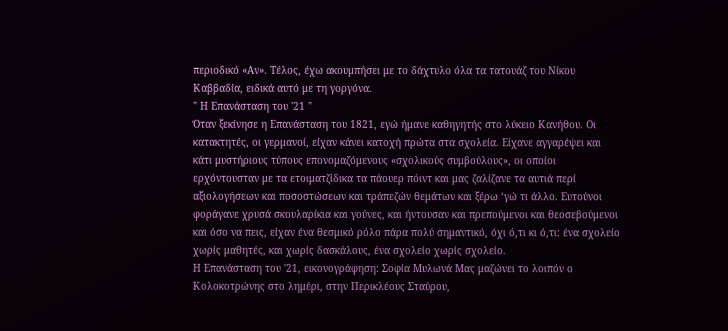περιοδικό «Αν». Τέλος, έχω ακουμπήσει με το δάχτυλο όλα τα τατουάζ του Νίκου Καββαδία, ειδικά αυτό με τη γοργόνα.
" Η Επανάσταση του '21 "
Όταν ξεκίνησε η Επανάσταση του 1821, εγώ ήμανε καθηγητής στο λύκειο Κανήθου. Οι κατακτητές, οι γερμανοί, είχαν κάνει κατοχή πρώτα στα σχολεία. Είχανε αγγαρέψει και κάτι μυστήριους τύπους επoνομαζόμενους «σχολικούς συμβούλους», οι οποίοι ερχόντουσταν με τα ετοιματζίδικα τα πάουερ πόιντ και μας ζαλίζανε τα αυτιά περί αξιολογήσεων και ποσοστώσεων και τράπεζών θεμάτων και ξέρω ‘γώ τι άλλο. Ευτούνοι φοράγανε χρυσά σκουλαρίκια και γούνες, και ήντουσαν και πρεπούμενοι και θεοσεβούμενοι και όσο να πεις, είχαν ένα θεσμικό ρόλο πάρα πολύ σημαντικό, όχι ό,τι κι ό,τι: ένα σχολείο χωρίς μαθητές, και χωρίς δασκάλους, ένα σχολείο χωρίς σχολείο.
Η Επανάσταση του '21, εικονογράφηση: Σοφία Μυλωνά Μας μαζώνει το λοιπόν ο Κολοκοτρώνης στο λημέρι, στην Περικλέους Σταύρου,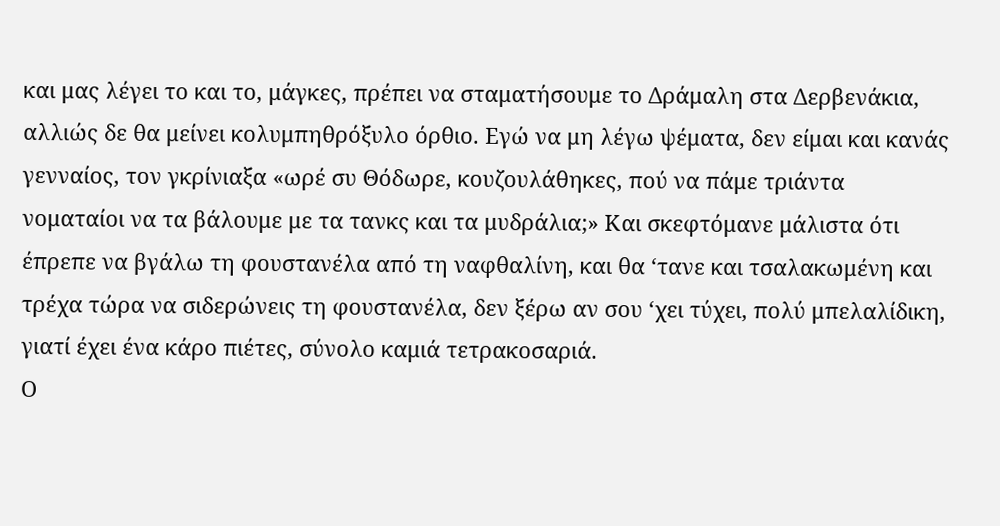και μας λέγει το και το, μάγκες, πρέπει να σταματήσουμε το Δράμαλη στα Δερβενάκια, αλλιώς δε θα μείνει κολυμπηθρόξυλο όρθιο. Εγώ να μη λέγω ψέματα, δεν είμαι και κανάς γενναίος, τον γκρίνιαξα «ωρέ συ Θόδωρε, κουζουλάθηκες, πού να πάμε τριάντα νοματαίοι να τα βάλουμε με τα τανκς και τα μυδράλια;» Και σκεφτόμανε μάλιστα ότι έπρεπε να βγάλω τη φουστανέλα από τη ναφθαλίνη, και θα ‘τανε και τσαλακωμένη και τρέχα τώρα να σιδερώνεις τη φουστανέλα, δεν ξέρω αν σου ‘χει τύχει, πολύ μπελαλίδικη, γιατί έχει ένα κάρο πιέτες, σύνολο καμιά τετρακοσαριά.
Ο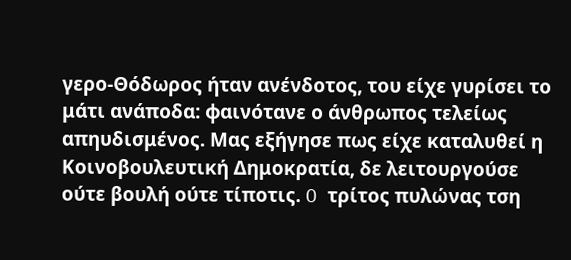γερο-Θόδωρος ήταν ανένδοτος, του είχε γυρίσει το μάτι ανάποδα: φαινότανε ο άνθρωπος τελείως απηυδισμένος. Μας εξήγησε πως είχε καταλυθεί η Kοινοβουλευτική Δημοκρατία, δε λειτουργούσε ούτε βουλή ούτε τίποτις. O τρίτος πυλώνας τση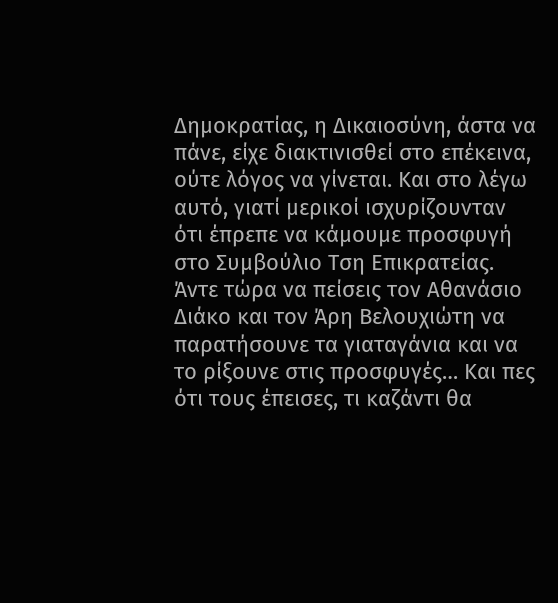Δημοκρατίας, η Δικαιοσύνη, άστα να πάνε, είχε διακτινισθεί στο επέκεινα, ούτε λόγος να γίνεται. Και στο λέγω αυτό, γιατί μερικοί ισχυρίζουνταν ότι έπρεπε να κάμουμε προσφυγή στο Συμβούλιο Τση Επικρατείας. Άντε τώρα να πείσεις τον Αθανάσιο Διάκο και τον Άρη Βελουχιώτη να παρατήσουνε τα γιαταγάνια και να το ρίξουνε στις προσφυγές… Και πες ότι τους έπεισες, τι καζάντι θα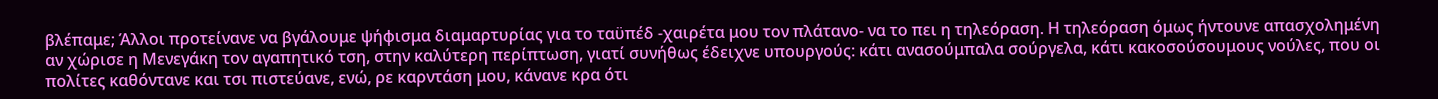βλέπαμε; Άλλοι προτείνανε να βγάλουμε ψήφισμα διαμαρτυρίας για το ταϋπέδ -χαιρέτα μου τον πλάτανο- να το πει η τηλεόραση. Η τηλεόραση όμως ήντουνε απασχολημένη αν χώρισε η Μενεγάκη τον αγαπητικό τση, στην καλύτερη περίπτωση, γιατί συνήθως έδειχνε υπουργούς: κάτι ανασούμπαλα σούργελα, κάτι κακοσούσουμους νούλες, που οι πολίτες καθόντανε και τσι πιστεύανε, ενώ, ρε καρντάση μου, κάνανε κρα ότι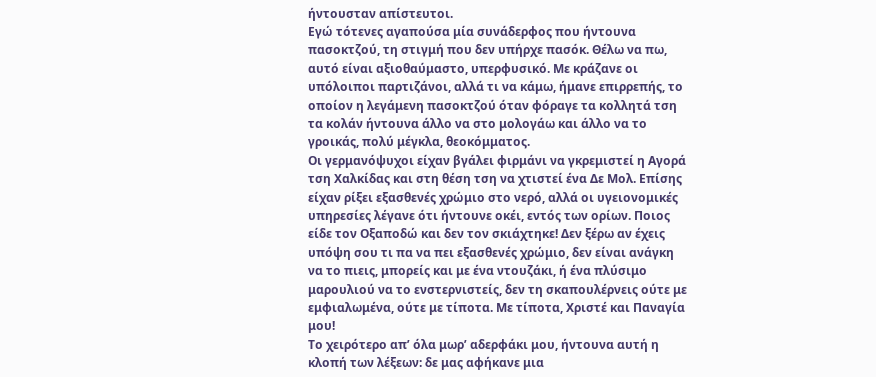ήντουσταν απίστευτοι.
Εγώ τότενες αγαπούσα μία συνάδερφος που ήντουνα πασοκτζού, τη στιγμή που δεν υπήρχε πασόκ. Θέλω να πω, αυτό είναι αξιοθαύμαστο, υπερφυσικό. Με κράζανε οι υπόλοιποι παρτιζάνοι, αλλά τι να κάμω, ήμανε επιρρεπής, το οποίον η λεγάμενη πασοκτζού όταν φόραγε τα κολλητά τση τα κολάν ήντουνα άλλο να στο μολογάω και άλλο να το γροικάς, πολύ μέγκλα, θεοκόμματος.
Οι γερμανόψυχοι είχαν βγάλει φιρμάνι να γκρεμιστεί η Αγορά τση Χαλκίδας και στη θέση τση να χτιστεί ένα Δε Μολ. Επίσης είχαν ρίξει εξασθενές χρώμιο στο νερό, αλλά οι υγειονομικές υπηρεσίες λέγανε ότι ήντουνε οκέι, εντός των ορίων. Ποιος είδε τον Οξαποδώ και δεν τον σκιάχτηκε! Δεν ξέρω αν έχεις υπόψη σου τι πα να πει εξασθενές χρώμιο, δεν είναι ανάγκη να το πιεις, μπορείς και με ένα ντουζάκι, ή ένα πλύσιμο μαρουλιού να το ενστερνιστείς, δεν τη σκαπουλέρνεις ούτε με εμφιαλωμένα, ούτε με τίποτα. Με τίποτα, Χριστέ και Παναγία μου!
Το χειρότερο απ’ όλα μωρ’ αδερφάκι μου, ήντουνα αυτή η κλοπή των λέξεων: δε μας αφήκανε μια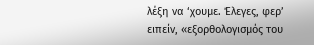λέξη να ‘χουμε. Έλεγες, φερ’ ειπείν, «εξορθολογισμός του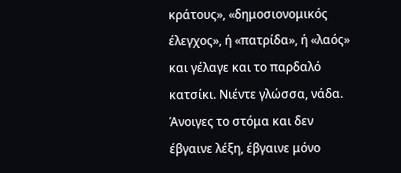κράτους», «δημοσιονομικός έλεγχος», ή «πατρίδα», ή «λαός» και γέλαγε και το παρδαλό κατσίκι. Νιέντε γλώσσα, νάδα. Άνοιγες το στόμα και δεν έβγαινε λέξη, έβγαινε μόνο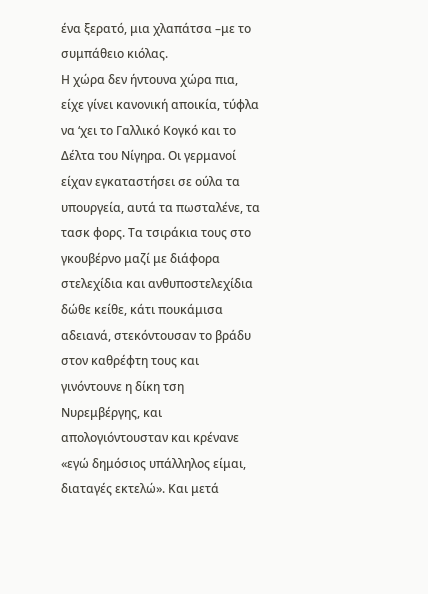ένα ξερατό, μια χλαπάτσα –με το συμπάθειο κιόλας.
Η χώρα δεν ήντουνα χώρα πια, είχε γίνει κανονική αποικία, τύφλα να ‘χει το Γαλλικό Κογκό και το Δέλτα του Νίγηρα. Οι γερμανοί είχαν εγκαταστήσει σε ούλα τα υπουργεία, αυτά τα πωσταλένε, τα τασκ φορς. Τα τσιράκια τους στο γκουβέρνο μαζί με διάφορα στελεχίδια και ανθυποστελεχίδια δώθε κείθε, κάτι πουκάμισα αδειανά, στεκόντουσαν το βράδυ στον καθρέφτη τους και γινόντουνε η δίκη τση Νυρεμβέργης, και απολογιόντουσταν και κρένανε «εγώ δημόσιος υπάλληλος είμαι, διαταγές εκτελώ». Και μετά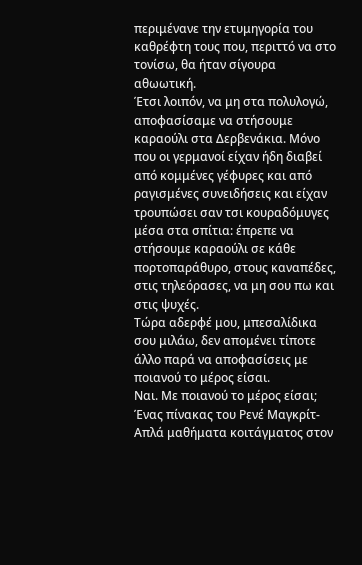περιμένανε την ετυμηγορία του καθρέφτη τους που, περιττό να στο τονίσω, θα ήταν σίγουρα αθωωτική.
Έτσι λοιπόν, να μη στα πολυλογώ, αποφασίσαμε να στήσουμε καραούλι στα Δερβενάκια. Μόνο που οι γερμανοί είχαν ήδη διαβεί από κομμένες γέφυρες και από ραγισμένες συνειδήσεις και είχαν τρουπώσει σαν τσι κουραδόμυγες μέσα στα σπίτια: έπρεπε να στήσουμε καραούλι σε κάθε πορτοπαράθυρο, στους καναπέδες, στις τηλεόρασες, να μη σου πω και στις ψυχές.
Τώρα αδερφέ μου, μπεσαλίδικα σου μιλάω, δεν απομένει τίποτε άλλο παρά να αποφασίσεις με ποιανού το μέρος είσαι.
Ναι. Με ποιανού το μέρος είσαι;
Ένας πίνακας του Ρενέ Μαγκρίτ-
Απλά μαθήματα κοιτάγματος στον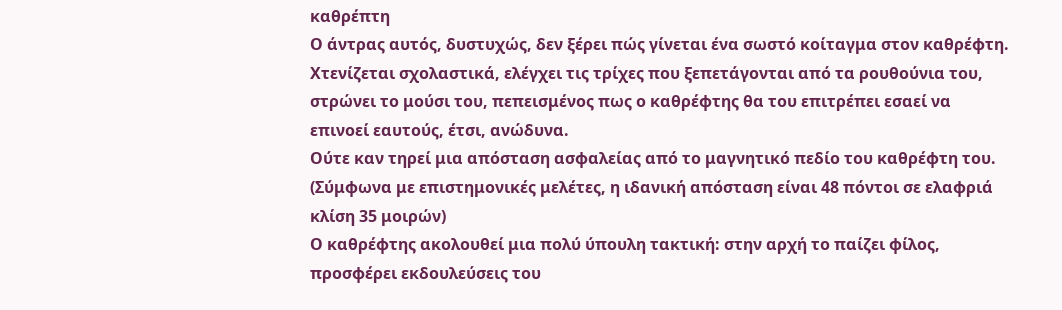καθρέπτη
Ο άντρας αυτός, δυστυχώς, δεν ξέρει πώς γίνεται ένα σωστό κοίταγμα στον καθρέφτη. Χτενίζεται σχολαστικά, ελέγχει τις τρίχες που ξεπετάγονται από τα ρουθούνια του, στρώνει το μούσι του, πεπεισμένος πως ο καθρέφτης θα του επιτρέπει εσαεί να επινοεί εαυτούς, έτσι, ανώδυνα.
Ούτε καν τηρεί μια απόσταση ασφαλείας από το μαγνητικό πεδίο του καθρέφτη του. (Σύμφωνα με επιστημονικές μελέτες, η ιδανική απόσταση είναι 48 πόντοι σε ελαφριά κλίση 35 μοιρών)
Ο καθρέφτης ακολουθεί μια πολύ ύπουλη τακτική: στην αρχή το παίζει φίλος, προσφέρει εκδουλεύσεις του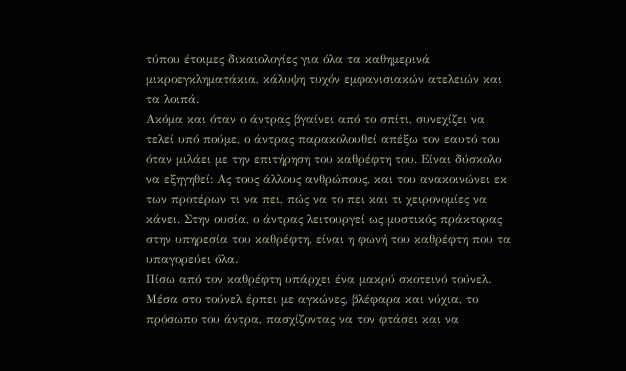τύπου έτοιμες δικαιολογίες για όλα τα καθημερινά μικροεγκληματάκια, κάλυψη τυχόν εμφανισιακών ατελειών και τα λοιπά.
Ακόμα και όταν ο άντρας βγαίνει από το σπίτι, συνεχίζει να τελεί υπό πούμε, ο άντρας παρακολουθεί απέξω τον εαυτό του όταν μιλάει με την επιτήρηση του καθρέφτη του. Είναι δύσκολο να εξηγηθεί: Ας τους άλλους ανθρώπους, και του ανακοινώνει εκ των προτέρων τι να πει, πώς να το πει και τι χειρονομίες να κάνει. Στην ουσία, ο άντρας λειτουργεί ως μυστικός πράκτορας στην υπηρεσία του καθρέφτη, είναι η φωνή του καθρέφτη που τα υπαγορεύει όλα.
Πίσω από τον καθρέφτη υπάρχει ένα μακρύ σκοτεινό τούνελ. Μέσα στο τούνελ έρπει με αγκώνες, βλέφαρα και νύχια, το πρόσωπο του άντρα, πασχίζοντας να τον φτάσει και να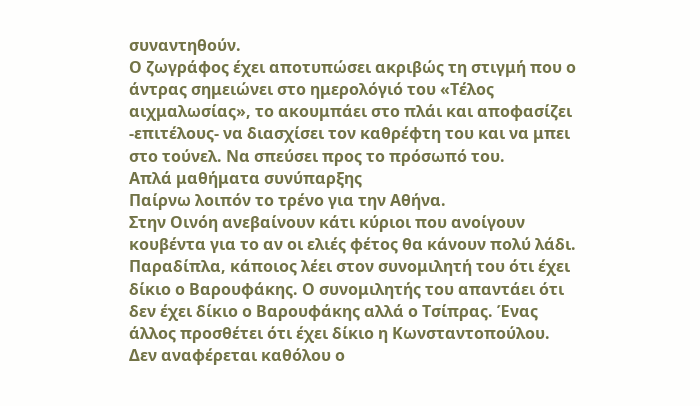συναντηθούν.
Ο ζωγράφος έχει αποτυπώσει ακριβώς τη στιγμή που ο άντρας σημειώνει στο ημερολόγιό του «Τέλος αιχμαλωσίας», το ακουμπάει στο πλάι και αποφασίζει -επιτέλους- να διασχίσει τον καθρέφτη του και να μπει στο τούνελ. Να σπεύσει προς το πρόσωπό του.
Απλά μαθήματα συνύπαρξης
Παίρνω λοιπόν το τρένο για την Αθήνα.
Στην Οινόη ανεβαίνουν κάτι κύριοι που ανοίγουν κουβέντα για το αν οι ελιές φέτος θα κάνουν πολύ λάδι.
Παραδίπλα, κάποιος λέει στον συνομιλητή του ότι έχει δίκιο ο Βαρουφάκης. Ο συνομιλητής του απαντάει ότι δεν έχει δίκιο ο Βαρουφάκης αλλά ο Τσίπρας. Ένας άλλος προσθέτει ότι έχει δίκιο η Κωνσταντοπούλου. Δεν αναφέρεται καθόλου ο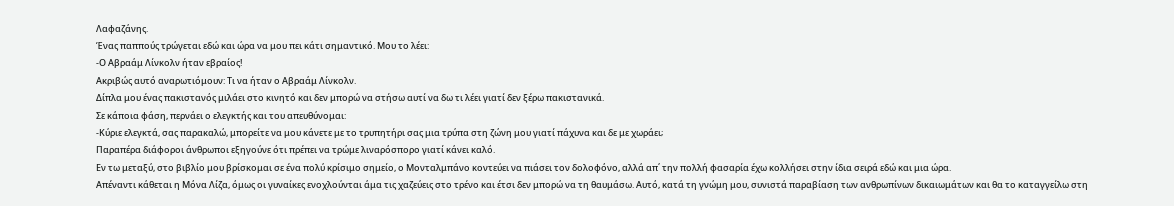Λαφαζάνης.
Ένας παππούς τρώγεται εδώ και ώρα να μου πει κάτι σημαντικό. Μου το λέει:
-Ο Αβραάμ Λίνκολν ήταν εβραίος!
Ακριβώς αυτό αναρωτιόμουν: Τι να ήταν ο Αβραάμ Λίνκολν.
Δίπλα μου ένας πακιστανός μιλάει στο κινητό και δεν μπορώ να στήσω αυτί να δω τι λέει γιατί δεν ξέρω πακιστανικά.
Σε κάποια φάση, περνάει ο ελεγκτής και του απευθύνομαι:
-Κύριε ελεγκτά, σας παρακαλώ, μπορείτε να μου κάνετε με το τρυπητήρι σας μια τρύπα στη ζώνη μου γιατί πάχυνα και δε με χωράει;
Παραπέρα διάφοροι άνθρωποι εξηγούνε ότι πρέπει να τρώμε λιναρόσπορο γιατί κάνει καλό.
Εν τω μεταξύ, στο βιβλίο μου βρίσκομαι σε ένα πολύ κρίσιμο σημείο, ο Μονταλμπάνο κοντεύει να πιάσει τον δολοφόνο, αλλά απ΄ την πολλή φασαρία έχω κολλήσει στην ίδια σειρά εδώ και μια ώρα.
Απέναντι κάθεται η Μόνα Λίζα, όμως οι γυναίκες ενοχλούνται άμα τις χαζεύεις στο τρένο και έτσι δεν μπορώ να τη θαυμάσω. Αυτό, κατά τη γνώμη μου, συνιστά παραβίαση των ανθρωπίνων δικαιωμάτων και θα το καταγγείλω στη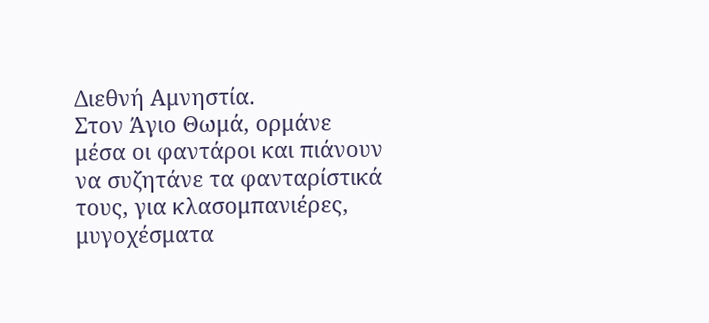Διεθνή Αμνηστία.
Στον Άγιο Θωμά, ορμάνε μέσα οι φαντάροι και πιάνουν να συζητάνε τα φανταρίστικά τους, για κλασομπανιέρες, μυγοχέσματα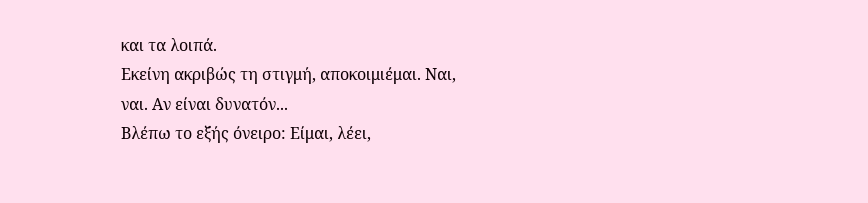και τα λοιπά.
Εκείνη ακριβώς τη στιγμή, αποκοιμιέμαι. Ναι, ναι. Αν είναι δυνατόν...
Βλέπω το εξής όνειρο: Είμαι, λέει,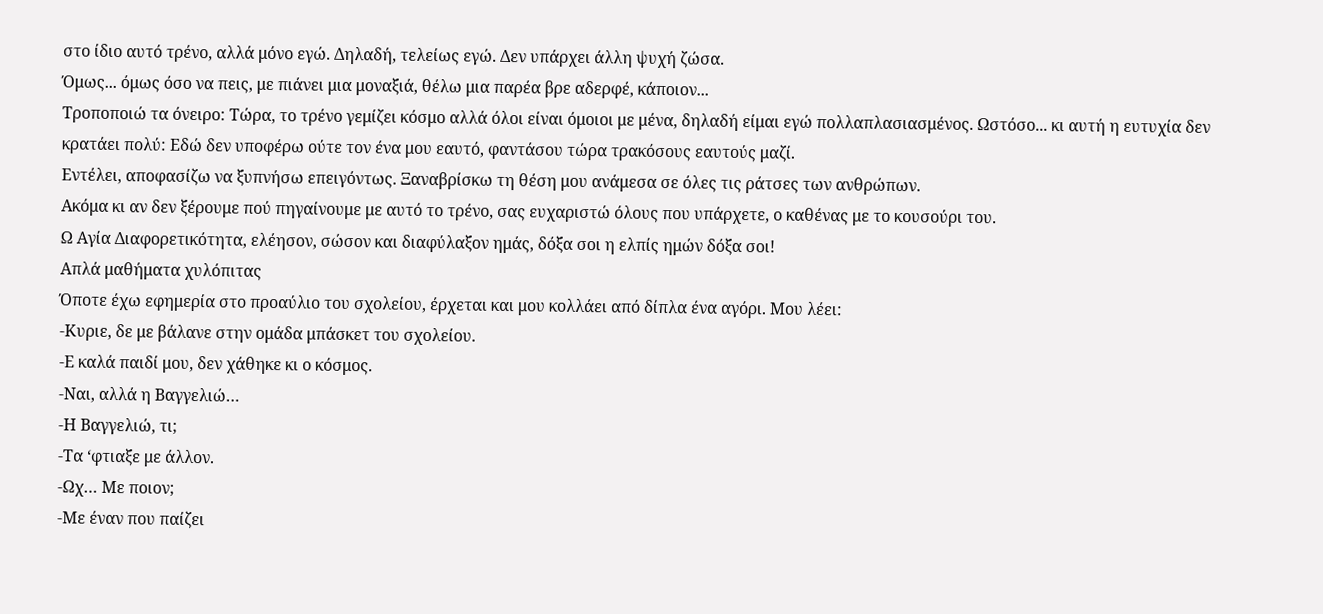στο ίδιο αυτό τρένο, αλλά μόνο εγώ. Δηλαδή, τελείως εγώ. Δεν υπάρχει άλλη ψυχή ζώσα.
Όμως... όμως όσο να πεις, με πιάνει μια μοναξιά, θέλω μια παρέα βρε αδερφέ, κάποιον...
Τροποποιώ τα όνειρο: Τώρα, το τρένο γεμίζει κόσμο αλλά όλοι είναι όμοιοι με μένα, δηλαδή είμαι εγώ πολλαπλασιασμένος. Ωστόσο... κι αυτή η ευτυχία δεν κρατάει πολύ: Εδώ δεν υποφέρω ούτε τον ένα μου εαυτό, φαντάσου τώρα τρακόσους εαυτούς μαζί.
Εντέλει, αποφασίζω να ξυπνήσω επειγόντως. Ξαναβρίσκω τη θέση μου ανάμεσα σε όλες τις ράτσες των ανθρώπων.
Ακόμα κι αν δεν ξέρουμε πού πηγαίνουμε με αυτό το τρένο, σας ευχαριστώ όλους που υπάρχετε, ο καθένας με το κουσούρι του.
Ω Αγία Διαφορετικότητα, ελέησον, σώσον και διαφύλαξον ημάς, δόξα σοι η ελπίς ημών δόξα σοι!
Απλά μαθήματα χυλόπιτας
Όποτε έχω εφημερία στο προαύλιο του σχολείου, έρχεται και μου κολλάει από δίπλα ένα αγόρι. Μου λέει:
-Κυριε, δε με βάλανε στην ομάδα μπάσκετ του σχολείου.
-Ε καλά παιδί μου, δεν χάθηκε κι ο κόσμος.
-Ναι, αλλά η Βαγγελιώ…
-Η Βαγγελιώ, τι;
-Τα ‘φτιαξε με άλλον.
-Ωχ… Με ποιον;
-Με έναν που παίζει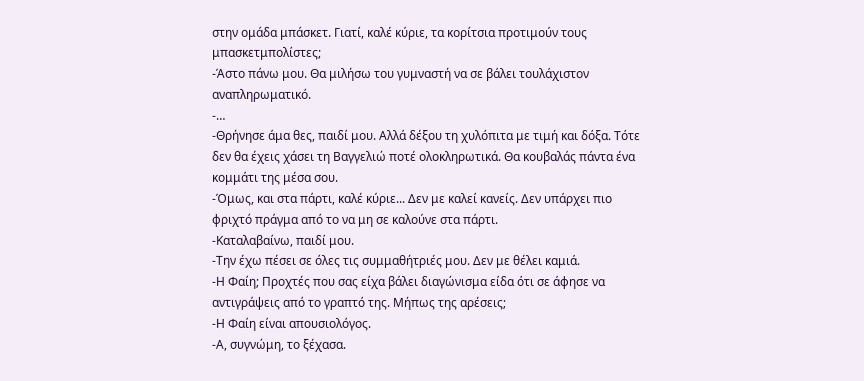στην ομάδα μπάσκετ. Γιατί, καλέ κύριε, τα κορίτσια προτιμούν τους μπασκετμπολίστες;
-Άστο πάνω μου. Θα μιλήσω του γυμναστή να σε βάλει τουλάχιστον αναπληρωματικό.
-…
-Θρήνησε άμα θες, παιδί μου. Αλλά δέξου τη χυλόπιτα με τιμή και δόξα. Τότε δεν θα έχεις χάσει τη Βαγγελιώ ποτέ ολοκληρωτικά. Θα κουβαλάς πάντα ένα κομμάτι της μέσα σου.
-Όμως, και στα πάρτι, καλέ κύριε... Δεν με καλεί κανείς. Δεν υπάρχει πιο φριχτό πράγμα από το να μη σε καλούνε στα πάρτι.
-Καταλαβαίνω, παιδί μου.
-Την έχω πέσει σε όλες τις συμμαθήτριές μου. Δεν με θέλει καμιά.
-Η Φαίη; Προχτές που σας είχα βάλει διαγώνισμα είδα ότι σε άφησε να αντιγράψεις από το γραπτό της. Μήπως της αρέσεις;
-Η Φαίη είναι απουσιολόγος.
-Α, συγνώμη, το ξέχασα.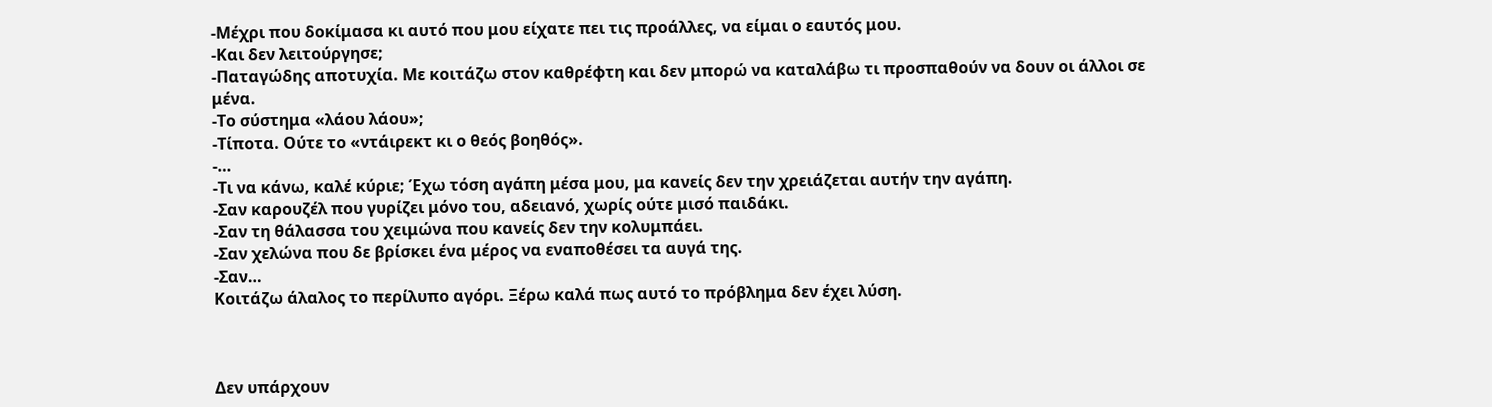-Μέχρι που δοκίμασα κι αυτό που μου είχατε πει τις προάλλες, να είμαι ο εαυτός μου.
-Και δεν λειτούργησε;
-Παταγώδης αποτυχία. Με κοιτάζω στον καθρέφτη και δεν μπορώ να καταλάβω τι προσπαθούν να δουν οι άλλοι σε μένα.
-Το σύστημα «λάου λάου»;
-Τίποτα. Ούτε το «ντάιρεκτ κι ο θεός βοηθός».
-…
-Τι να κάνω, καλέ κύριε; Έχω τόση αγάπη μέσα μου, μα κανείς δεν την χρειάζεται αυτήν την αγάπη.
-Σαν καρουζέλ που γυρίζει μόνο του, αδειανό, χωρίς ούτε μισό παιδάκι.
-Σαν τη θάλασσα του χειμώνα που κανείς δεν την κολυμπάει.
-Σαν χελώνα που δε βρίσκει ένα μέρος να εναποθέσει τα αυγά της.
-Σαν…
Κοιτάζω άλαλος το περίλυπο αγόρι. Ξέρω καλά πως αυτό το πρόβλημα δεν έχει λύση.



Δεν υπάρχουν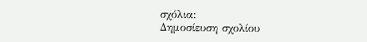σχόλια:
Δημοσίευση σχολίου